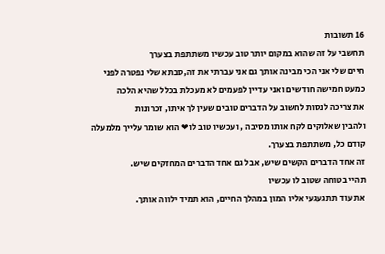16 תשובות
תחשבי על זה שהוא במקום יותר טוב עכשיו משתתפת בצערך
חיים שלי אני הכי מבינה אותך גם אני עברתי את זה,סבתא שלי נפטרה לפני כמעט חמישה חודשים ואני עדיין לפעמים לא מעכלת בכלל שהיא הלכה
את צריכה לנסות לחשוב על הדברים טובים שעין לך איתו, זכרונות
ולהבין שאלוקים לקח אותו מסיבה , ועכשיו טוב לו❤ הוא שומר עלייך מלמעלה
קודם כל, משתתפת בצערך.
זה אחד הדברים הקשים שיש, אבל גם אחד הדברים המחזקים שיש.
תהיי בטוחה שטוב לו עכשיו
את עוד תתגעגעי אליו המון במהלך החיים, הוא תמיד ילווה אותך.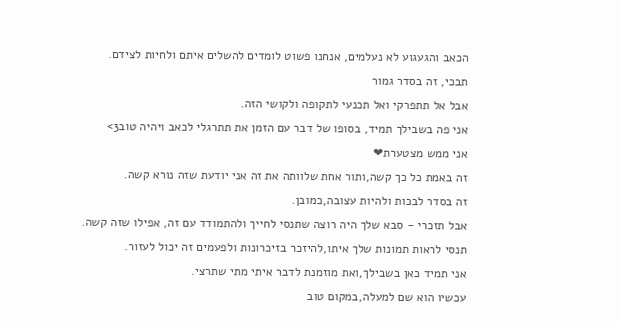הכאב והגעגוע לא נעלמים, אנחנו פשוט לומדים להשלים איתם ולחיות לצידם.
תבכי, זה בסדר גמור
אבל אל תתפרקי ואל תכנעי לתקופה ולקושי הזה.
אני פה בשבילך תמיד, בסופו של דבר עם הזמן את תתרגלי לכאב ויהיה טוב3>
אני ממש מצטערת❤
זה באמת כל כך קשה,ותור אחת שלוותה את זה אני יודעת שזה נורא קשה.
זה בסדר לבכות ולהיות עצובה,כמובן.
אבל תזכרי - סבא שלך היה רוצה שתנסי לחייך ולהתמודד עם זה, אפילו שזה קשה.
תנסי לראות תמונות שלך איתו,להיזכר בזיכרונות ולפעמים זה יכול לעזור.
אני תמיד כאן בשבילך,ואת מוזמנת לדבר איתי מתי שתרצי.
עכשיו הוא שם למעלה,במקום טוב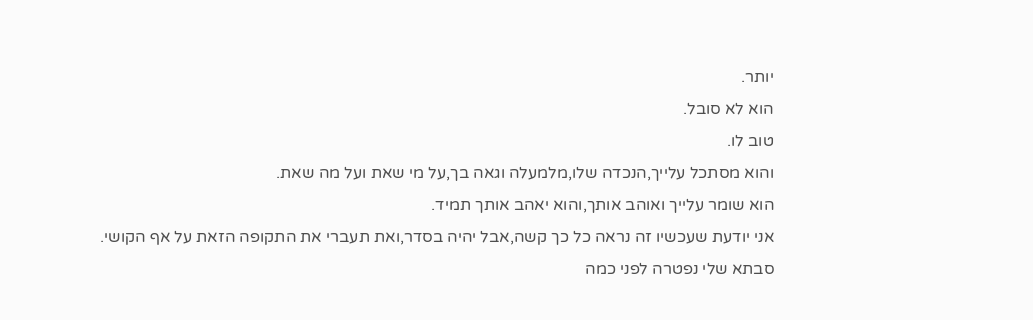יותר.
הוא לא סובל.
טוב לו.
והוא מסתכל עלייך,הנכדה שלו,מלמעלה וגאה בך,על מי שאת ועל מה שאת.
הוא שומר עלייך ואוהב אותך,והוא יאהב אותך תמיד.
אני יודעת שעכשיו זה נראה כל כך קשה,אבל יהיה בסדר,ואת תעברי את התקופה הזאת על אף הקושי.
סבתא שלי נפטרה לפני כמה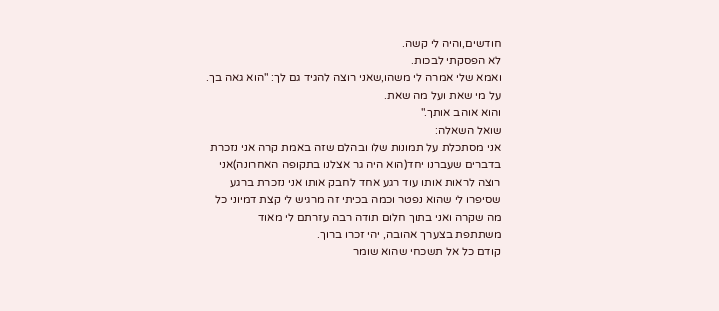חודשים,והיה לי קשה.
לא הפסקתי לבכות.
ואמא שלי אמרה לי משהו,שאני רוצה להגיד גם לך: "הוא גאה בך.
על מי שאת ועל מה שאת.
והוא אוהב אותך."
שואל השאלה:
אני מסתכלת על תמונות שלו ובהלם שזה באמת קרה אני נזכרת בדברים שעברנו יחד(הוא היה גר אצלנו בתקופה האחרונה)אני רוצה לראות אותו עוד רגע אחד לחבק אותו אני נזכרת ברגע שסיפרו לי שהוא נפטר וכמה בכיתי זה מרגיש לי קצת דמיוני כל מה שקרה ואני בתוך חלום תודה רבה עזרתם לי מאוד
משתתפת בצערך אהובה, יהי זכרו ברוך.
קודם כל אל תשכחי שהוא שומר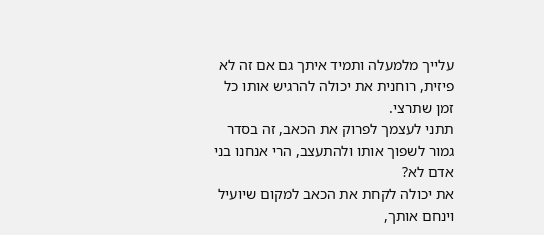עלייך מלמעלה ותמיד איתך גם אם זה לא פיזית, רוחנית את יכולה להרגיש אותו כל זמן שתרצי.
תתני לעצמך לפרוק את הכאב, זה בסדר גמור לשפוך אותו ולהתעצב, הרי אנחנו בני אדם לא?
את יכולה לקחת את הכאב למקום שיועיל וינחם אותך,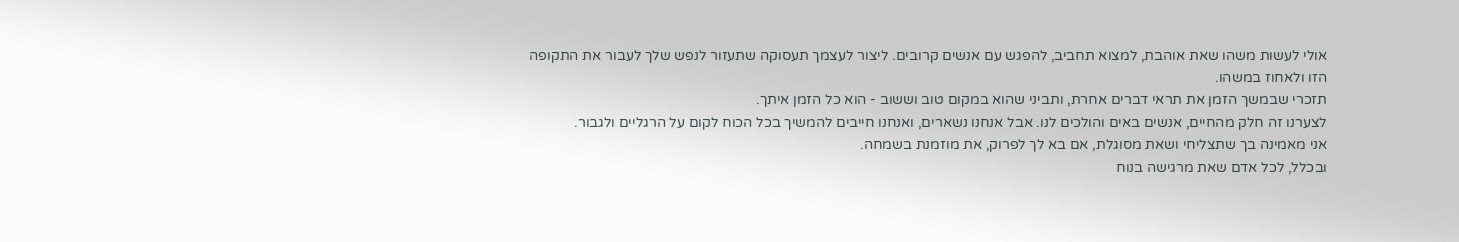אולי לעשות משהו שאת אוהבת, למצוא תחביב, להפגש עם אנשים קרובים. ליצור לעצמך תעסוקה שתעזור לנפש שלך לעבור את התקופה הזו ולאחוז במשהו.
תזכרי שבמשך הזמן את תראי דברים אחרת, ותביני שהוא במקום טוב וששוב - הוא כל הזמן איתך.
לצערנו זה חלק מהחיים, אנשים באים והולכים לנו. אבל אנחנו נשארים, ואנחנו חייבים להמשיך בכל הכוח לקום על הרגליים ולגבור.
אני מאמינה בך שתצליחי ושאת מסוגלת, אם בא לך לפרוק, את מוזמנת בשמחה.
ובכלל, לכל אדם שאת מרגישה בנוח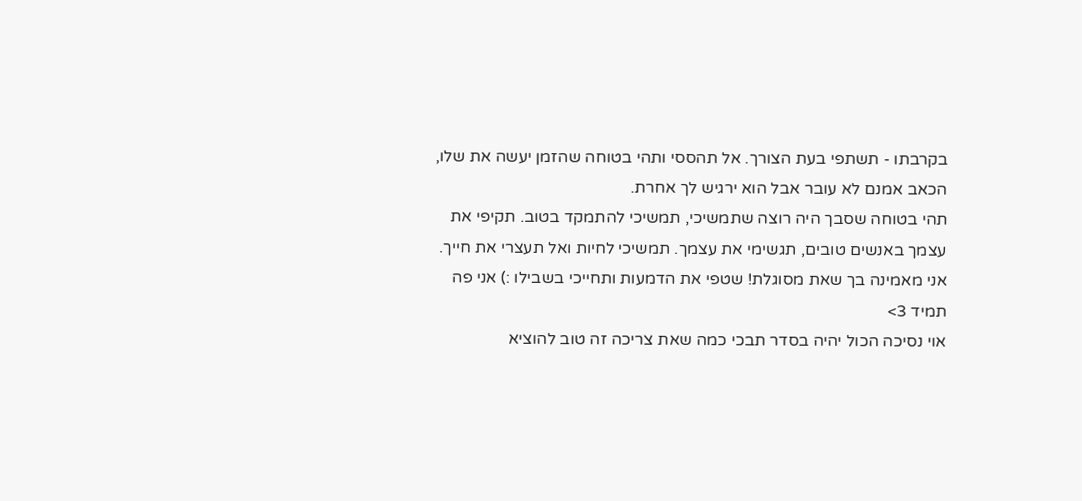בקרבתו - תשתפי בעת הצורך. אל תהססי ותהי בטוחה שהזמן יעשה את שלו, הכאב אמנם לא עובר אבל הוא ירגיש לך אחרת.
תהי בטוחה שסבך היה רוצה שתמשיכי, תמשיכי להתמקד בטוב. תקיפי את עצמך באנשים טובים, תגשימי את עצמך. תמשיכי לחיות ואל תעצרי את חייך. אני מאמינה בך שאת מסוגלת! שטפי את הדמעות ותחייכי בשבילו :) אני פה תמיד 3>
אוי נסיכה הכול יהיה בסדר תבכי כמה שאת צריכה זה טוב להוציא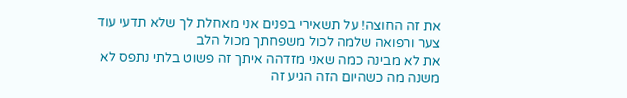את זה החוצה! על תשאירי בפנים אני מאחלת לך שלא תדעי עוד צער ורפואה שלמה לכול משפחתך מכול הלב
את לא מבינה כמה שאני מזדהה איתך זה פשוט בלתי נתפס לא משנה מה כשהיום הזה הגיע זה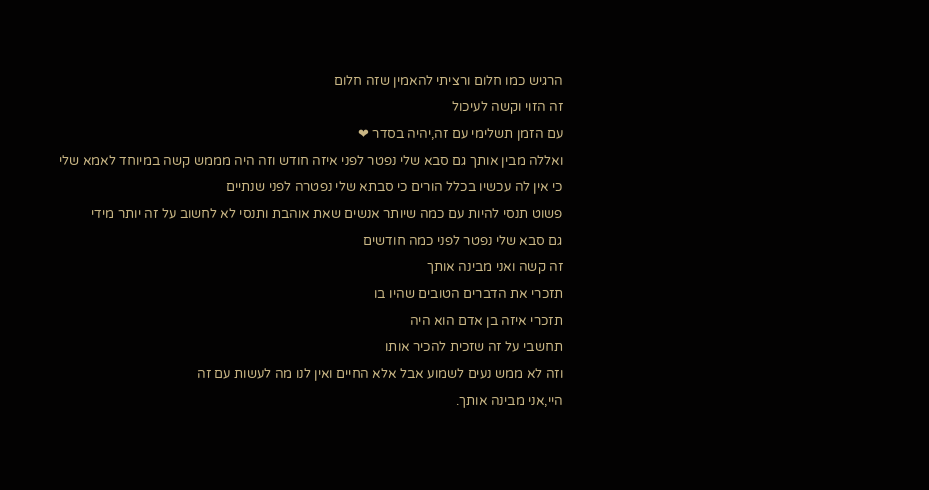הרגיש כמו חלום ורציתי להאמין שזה חלום
זה הזוי וקשה לעיכול
עם הזמן תשלימי עם זה,יהיה בסדר ❤
ואללה מבין אותך גם סבא שלי נפטר לפני איזה חודש וזה היה מממש קשה במיוחד לאמא שלי כי אין לה עכשיו בכלל הורים כי סבתא שלי נפטרה לפני שנתיים
פשוט תנסי להיות עם כמה שיותר אנשים שאת אוהבת ותנסי לא לחשוב על זה יותר מידי
גם סבא שלי נפטר לפני כמה חודשים
זה קשה ואני מבינה אותך
תזכרי את הדברים הטובים שהיו בו
תזכרי איזה בן אדם הוא היה
תחשבי על זה שזכית להכיר אותו
וזה לא ממש נעים לשמוע אבל אלא החיים ואין לנו מה לעשות עם זה
היי,אני מבינה אותך.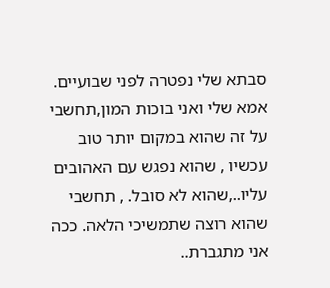סבתא שלי נפטרה לפני שבועיים. אמא שלי ואני בוכות המון,תחשבי על זה שהוא במקום יותר טוב עכשיו , שהוא נפגש עם האהובים עליו..,שהוא לא סובל. , תחשבי שהוא רוצה שתמשיכי הלאה. ככה אני מתגברת..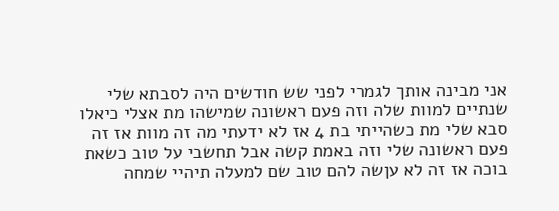אני מבינה אותך לגמרי לפני שש חודשים היה לסבתא שלי שנתיים למוות שלה וזה פעם ראשונה שמישהו מת אצלי כיאלו סבא שלי מת כשהייתי בת 4 אז לא ידעתי מה זה מוות אז זה פעם ראשונה שלי וזה באמת קשה אבל תחשבי על טוב כשאת בוכה אז זה לא עןשה להם טוב שם למעלה תיהיי שמחה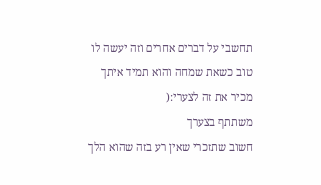תחשבי על דברים אחרים וזה יעשה לו טוב כשאת שמחה והוא תמיד איתך
מכיר את זה לצערי:(
משתתף בצערך
חשוב שתזכרי שאין רע בזה שהוא הלך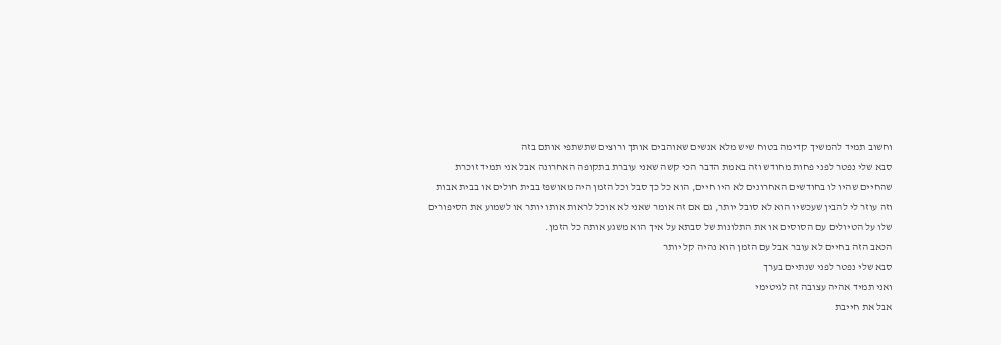וחשוב תמיד להמשיך קדימה בטוח שיש מלא אנשים שאוהבים אותך ורוצים שתשתפי אותם בזה
סבא שלי נפטר לפני פחות מחודש וזה באמת הדבר הכי קשה שאני עוברת בתקופה האחרונה אבל אני תמיד זוכרת שהחיים שהיו לו בחודשים האחרונים לא היו חיים, הוא כל כך סבל וכל הזמן היה מאושפז בבית חולים או בבית אבות וזה עוזר לי להבין שעכשיו הוא לא סובל יותר, גם אם זה אומר שאני לא אוכל לראות אותו יותר או לשמוע את הסיפורים שלו על הטיולים עם הסוסים או את התלונות של סבתא על איך הוא משגע אותה כל הזמן.
הכאב הזה בחיים לא עובר אבל עם הזמן הוא נהיה קל יותר
סבא שלי נפטר לפני שנתיים בערך
ואני תמיד אהיה עצובה זה לגיטימי
אבל את חייבת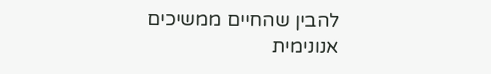להבין שהחיים ממשיכים
אנונימית